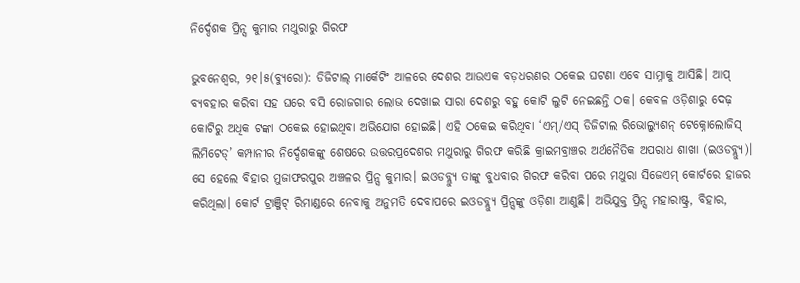ନିର୍ଦ୍ଦେଶକ ପ୍ରିନ୍ସ କୁମାର ମଥୁରାରୁ ଗିରଫ

ଭୁବନେଶ୍ୱର, ୨୧।୫(ବ୍ୟୁରୋ): ଡିଜିଟାଲ୍‌ ମାର୍କେଟିଂ ଆଳରେ ଦେଶର ଆଉଏକ ବଡ଼ଧରଣର ଠକେଇ ଘଟଣା ଏବେ ସାମ୍ନାକୁ ଆସିଛି। ଆପ୍‌ ବ୍ୟବହାର କରିବା ସହ ଘରେ ବସି ରୋଜଗାର ଲୋଭ ଦେଖାଇ ସାରା ଦେଶରୁ ବହୁ କୋଟି ଲୁଟି ନେଇଛନ୍ତି ଠକ। କେବଳ ଓଡ଼ିଶାରୁ ଦେଢ଼ କୋଟିରୁ ଅଧିକ ଟଙ୍କା ଠକେଇ ହୋଇଥିବା ଅଭିଯୋଗ ହୋଇଛି। ଏହି ଠକେଇ କରିଥିବା ‘ଏମ୍‌/ଏସ୍‌ ଡିଜିଟାଲ ରିଭୋଲ୍ୟୁଶନ୍‌ ଟେକ୍ନୋଲୋଜିସ୍‌ ଲିମିଟେଡ୍‌’ କମ୍ପାନୀର ନିର୍ଦ୍ଦେଶକଙ୍କୁ ଶେଷରେ ଉତ୍ତରପ୍ରଦେଶର ମଥୁରାରୁ ଗିରଫ କରିଛି କ୍ରାଇମବ୍ରାଞ୍ଚର ଅର୍ଥନୈତିକ ଅପରାଧ ଶାଖା (ଇଓଡବ୍ଲ୍ୟୁ)। ସେ ହେଲେ ବିହାର ମୁଜାଫରପୁର ଅଞ୍ଚଳର ପ୍ରିନ୍ସ କୁମାର। ଇଓଡବ୍ଲ୍ୟୁ ତାଙ୍କୁ ବୁଧବାର ଗିରଫ କରିବା ପରେ ମଥୁରା ସିଜେଏମ୍‌ କୋର୍ଟରେ ହାଜର କରିଥିଲା। କୋର୍ଟ ଟ୍ରାଞ୍ଜିଟ୍‌ ରିମାଣ୍ଡରେ ନେବାକୁ ଅନୁମତି ଦେବାପରେ ଇଓଡବ୍ଲ୍ୟୁ ପ୍ରିନ୍ସଙ୍କୁ ଓଡ଼ିଶା ଆଣୁଛି। ଅଭିଯୁକ୍ତ ପ୍ରିନ୍ସ ମହାରାଷ୍ଟ୍ର, ବିହାର,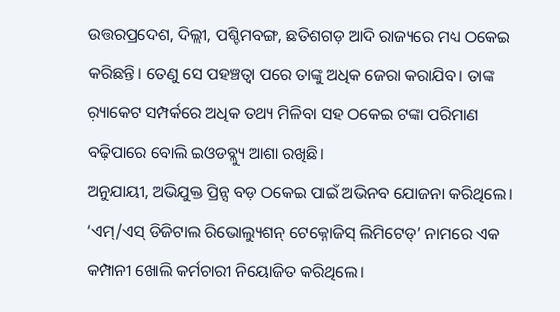ଉତ୍ତରପ୍ରଦେଶ, ଦିଲ୍ଲୀ, ପଶ୍ଚିମବଙ୍ଗ, ଛତିଶଗଡ଼ ଆଦି ରାଜ୍ୟରେ ମଧ୍ୟ ଠକେଇ କରିଛନ୍ତି। ତେଣୁ ସେ ପହଞ୍ଚତ୍ବା ପରେ ତାଙ୍କୁ ଅଧିକ ଜେରା କରାଯିବ। ତାଙ୍କ ର଼୍ୟାକେଟ ସମ୍ପର୍କରେ ଅଧିକ ତଥ୍ୟ ମିଳିବା ସହ ଠକେଇ ଟଙ୍କା ପରିମାଣ ବଢ଼ିପାରେ ବୋଲି ଇଓଡବ୍ଲ୍ୟୁ ଆଶା ରଖିଛି।
ଅନୁଯାୟୀ, ଅଭିଯୁକ୍ତ ପ୍ରିନ୍ସ ବଡ଼ ଠକେଇ ପାଇଁ ଅଭିନବ ଯୋଜନା କରିଥିଲେ। ‘ଏମ୍‌/ଏସ୍‌ ଡିଜିଟାଲ ରିଭୋଲ୍ୟୁଶନ୍‌ ଟେକ୍ନୋଜିସ୍‌ ଲିମିଟେଡ୍‌’ ନାମରେ ଏକ କମ୍ପାନୀ ଖୋଲି କର୍ମଚାରୀ ନିୟୋଜିତ କରିଥିଲେ।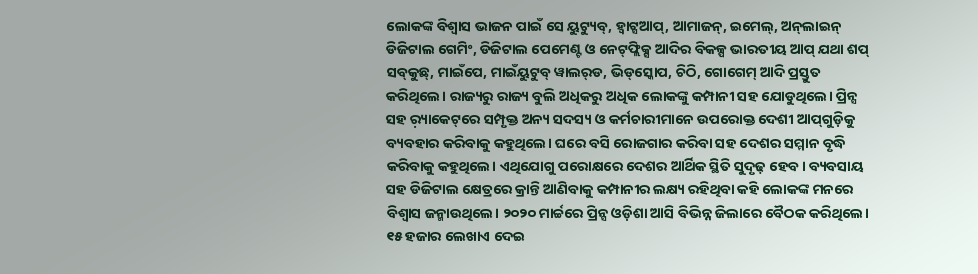ଲୋକଙ୍କ ବିଶ୍ୱାସ ଭାଜନ ପାଇଁ ସେ ୟୁଟ୍ୟୁବ୍‌, ହ୍ବାଟ୍ସଆପ୍‌, ଆମାଜନ୍‌, ଇମେଲ୍‌, ଅନ୍‌ଲାଇନ୍‌ ଡିଜିଟାଲ ଗେମିଂ, ଡିଜିଟାଲ ପେମେଣ୍ଟ ଓ ନେଟ୍‌ଫ୍ଲିକ୍ସ ଆଦିର ବିକଳ୍ପ ଭାରତୀୟ ଆପ୍‌ ଯଥା ଶପ୍‌ ସବ୍‌କୁଛ୍‌, ମାଇଁପେ, ମାଇଁୟୁଟୁବ୍‌ ୱାଲର୍‌ଡ, ଭିଡ୍‌ସ୍କୋପ, ଚିଠି, ଗୋଗେମ୍‌ ଆଦି ପ୍ରସ୍ତୁତ କରିଥିଲେ। ରାଜ୍ୟରୁ ରାଜ୍ୟ ବୁଲି ଅଧିକରୁ ଅଧିକ ଲୋକଙ୍କୁ କମ୍ପାନୀ ସହ ଯୋଡୁଥିଲେ। ପ୍ରିନ୍ସ ସହ ର଼୍ୟାକେଟ୍‌ରେ ସମ୍ପୃକ୍ତ ଅନ୍ୟ ସଦସ୍ୟ ଓ କର୍ମଚାରୀମାନେ ଉପରୋକ୍ତ ଦେଶୀ ଆପ୍‌ଗୁଡ଼ିକୁ ବ୍ୟବହାର କରିବାକୁ କହୁଥିଲେ। ଘରେ ବସି ରୋଜଗାର କରିବା ସହ ଦେଶର ସମ୍ମାନ ବୃଦ୍ଧି କରିବାକୁ କହୁଥିଲେ। ଏଥିଯୋଗୁ ପରୋକ୍ଷରେ ଦେଶର ଆର୍ଥିକ ସ୍ଥିତି ସୁଦୃଢ଼ ହେବ। ବ୍ୟବସାୟ ସହ ଡିଜିଟାଲ କ୍ଷେତ୍ରରେ କ୍ରାନ୍ତି ଆଣିବାକୁ କମ୍ପାନୀର ଲକ୍ଷ୍ୟ ରହିଥିବା କହି ଲୋକଙ୍କ ମନରେ ବିଶ୍ୱାସ ଜନ୍ମାଉଥିଲେ। ୨୦୨୦ ମାର୍ଚ୍ଚରେ ପ୍ରିନ୍ସ ଓଡ଼ିଶା ଆସି ବିଭିନ୍ନ ଜିଲାରେ ବୈଠକ କରିଥିଲେ। ୧୫ ହଜାର ଲେଖାଏ ଦେଇ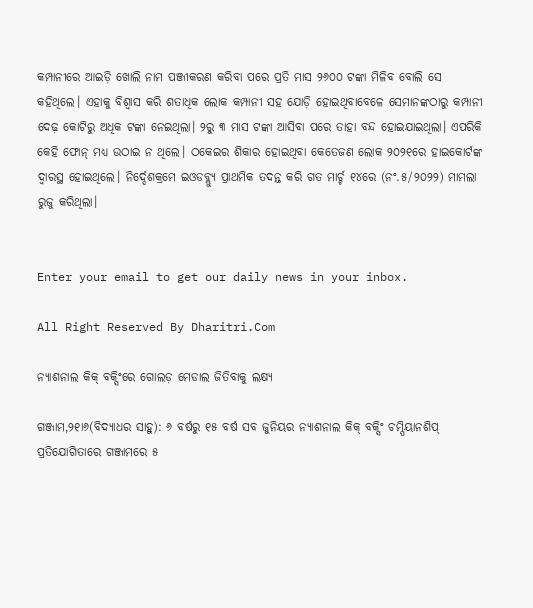କମ୍ପାନୀରେ ଆଇଡ଼ି ଖୋଲି ନାମ ପଞ୍ଜୀକରଣ କରିବା ପରେ ପ୍ରତି ମାସ ୨୬୦୦ ଟଙ୍କା ମିଳିବ ବୋଲି ସେ କହିଥିଲେ। ଏହାକୁ ବିଶ୍ୱାସ କରି ଶତାଧିକ ଲୋକ କମ୍ପାନୀ ସହ ଯୋଡ଼ି ହୋଇଥିବାବେଳେ ସେମାନଙ୍କଠାରୁ କମ୍ପାନୀ ଦେଢ଼ କୋଟିରୁ ଅଧିକ ଟଙ୍କା ନେଇଥିଲା। ୨ରୁ ୩ ମାସ ଟଙ୍କା ଆସିବା ପରେ ତାହା ବନ୍ଦ ହୋଇଯାଇଥିଲା। ଏପରିକି କେହି ଫୋନ୍‌ ମଧ୍ୟ ଉଠାଇ ନ ଥିଲେ। ଠକେଇର ଶିକାର ହୋଇଥିବା କେତେଜଣ ଲୋକ ୨୦୨୧ରେ ହାଇକୋର୍ଟଙ୍କ ଦ୍ୱାରସ୍ଥ ହୋଇଥିଲେ। ନିର୍ଦ୍ଦେଶକ୍ରମେ ଇଓଡବ୍ଲ୍ୟୁ ପ୍ରାଥମିକ ତଦନ୍ତ କରି ଗତ ମାର୍ଚ୍ଚ ୧୪ରେ (ନଂ.୫/୨୦୨୨) ମାମଲା ରୁଜୁ କରିଥିଲା।


Enter your email to get our daily news in your inbox.

All Right Reserved By Dharitri.Com

ନ୍ୟାଶନାଲ କିକ୍‌ ବକ୍ସିଂରେ ଗୋଲଡ଼ ମେଡାଲ ଜିତିବାକୁ ଲକ୍ଷ୍ୟ

ଗଞ୍ଜାମ,୨୧ା୬(ବିଦ୍ୟାଧର ସାହୁ): ୬ ବର୍ଷରୁ ୧୫ ବର୍ଷ ସବ ଜୁନିୟର ନ୍ୟାଶନାଲ କିକ୍‌ ବକ୍ସିଂ ଚମ୍ପିୟାନଶିପ୍‌ ପ୍ରତିଯୋଗିତାରେ ଗଞ୍ଜାମରେ ୫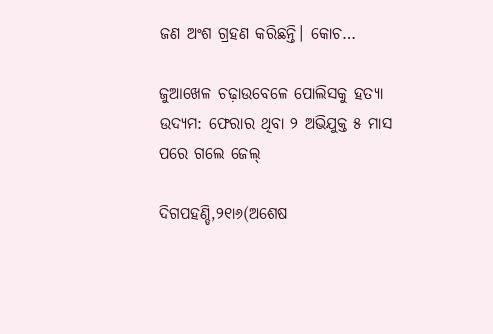ଜଣ ଅଂଶ ଗ୍ରହଣ କରିଛନ୍ତି। କୋଚ…

ଜୁଆଖେଳ ଚଢ଼ାଉବେଳେ ପୋଲିସକୁ ହତ୍ୟା ଉଦ୍ୟମ: ଫେରାର ଥିବା ୨ ଅଭିଯୁକ୍ତ ୫ ମାସ ପରେ ଗଲେ ଜେଲ୍‌

ଦିଗପହଣ୍ଡି,୨୧ା୬(ଅଶେଷ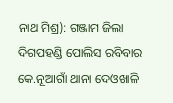ନାଥ ମିଶ୍ର): ଗଞ୍ଜାମ ଜିଲା ଦିଗପହଣ୍ଡି ପୋଲିସ ରବିବାର କେ.ନୂଆଗାଁ ଥାନା ଦେଓଖାଳି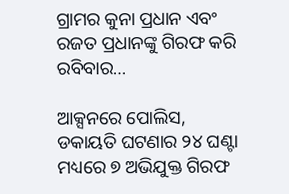ଗ୍ରାମର କୁନା ପ୍ରଧାନ ଏବଂ ରଜତ ପ୍ରଧାନଙ୍କୁ ଗିରଫ କରି ରବିବାର…

ଆକ୍ସନରେ ପୋଲିସ, ଡକାୟତି ଘଟଣାର ୨୪ ଘଣ୍ଟା ମଧ୍ୟରେ ୭ ଅଭିଯୁକ୍ତ ଗିରଫ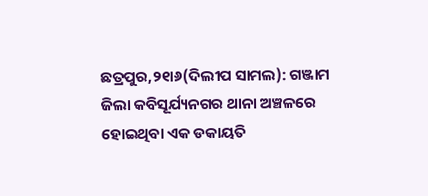ଛତ୍ରପୁର,୨୧ା୬(ଦିଲୀପ ସାମଲ): ଗଞ୍ଜାମ ଜିଲା କବିସୂର୍ଯ୍ୟନଗର ଥାନା ଅଞ୍ଚଳରେ ହୋଇଥିବା ଏକ ଡକାୟତି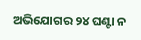ଅଭିଯୋଗର ୨୪ ଘଣ୍ଟା ନ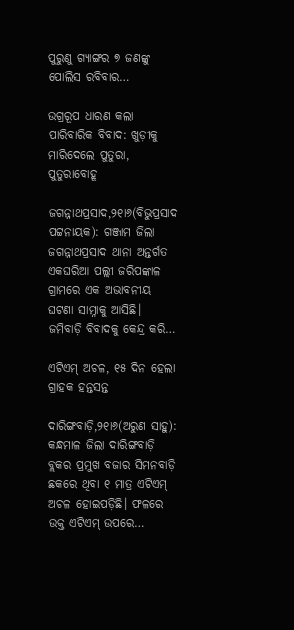ପୁରୁଣୁ ଗ୍ୟାଙ୍ଗର ୭ ଜଣଙ୍କୁ ପୋଲିସ ରବିବାର…

ଉଗ୍ରରୂପ ଧାରଣ କଲା ପାରିବାରିକ ବିବାଦ: ଖୁଡ଼ୀକୁ ମାରିଦେଲେ ପୁତୁରା, ପୁତୁରାବୋହୂ

ଜଗନ୍ନାଥପ୍ରସାଦ,୨୧ା୬(ବିଭୁପ୍ରସାଦ ପଟ୍ଟନାୟକ): ଗଞ୍ଜାମ ଜିଲା ଜଗନ୍ନାଥପ୍ରସାଦ ଥାନା ଅନ୍ତର୍ଗତ ଏକଘରିଆ ପଲ୍ଲୀ ଜରିପଙ୍କାଳ ଗ୍ରାମରେ ଏକ ଅଭାବନୀୟ ଘଟଣା ସାମ୍ନାକୁ ଆସିଛି। ଜମିବାଡ଼ି ବିବାଦକୁ କେନ୍ଦ୍ର କରି…

ଏଟିଏମ୍‌ ଅଚଳ, ୧୫ ଦିନ ହେଲା ଗ୍ରାହକ ହନ୍ତସନ୍ତ

ଦାରିଙ୍ଗବାଡ଼ି,୨୧ା୬(ଅରୁଣ ସାହୁ): କନ୍ଧମାଳ ଜିଲା ଦାରିଙ୍ଗବାଡ଼ି ବ୍ଲକର ପ୍ରମୁଖ ବଜାର ସିମନବାଡ଼ି ଛକରେ ଥିବା ୧ ମାତ୍ର ଏଟିଏମ୍‌ ଅଚଳ ହୋଇପଡ଼ିଛି। ଫଳରେ ଉକ୍ତ ଏଟିଏମ୍‌ ଉପରେ…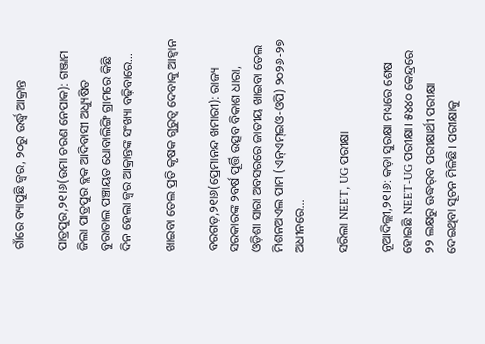ଗାଁରେ ବ୍ୟାପୁଛି ଜ୍ୱର, ୨୦ରୁ ଉର୍ଦ୍ଧ୍ୱ ଆକ୍ରାନ୍ତ

ପାତ୍ରପୁର,୨୧।୬(ଉମା ଚରଣ ନେପାକ): ଗଞ୍ଜାମ ଜିଲା ପାତ୍ରପୁର ବ୍ଲକ ଆଦିବାସୀ ଅଧ୍ୟୁଷିତ ବୁରାତାଲ ପଞ୍ଚାୟତ ଧୋବାଲିଙ୍ଗି ଗ୍ରାମରେ କିଛି ଦିନ ହେଲା ଜ୍ୱର ଆକ୍ରାନ୍ତଙ୍କ ସଂଖ୍ୟା ବଢ଼ିବାରେ…

ଖାଇବା ତେଲ ପ୍ରତି କୃଷକ ଗୁରୁତ୍ୱ ଦେବାକୁ ଆହ୍ବାନ

ବରଗଡ଼,୨୧ା୬(ପ୍ରେମାନନ୍ଦ ଖମାରୀ): ରାଜ୍ୟ ସରକାରଙ୍କ ୨ବର୍ଷ ପୂର୍ତ୍ତି ଉତ୍ସବ ବିକାଶ ଧାରା, ଓଡ଼ିଶା ସାରା ଅବସରରେ ଜାତୀୟ ଖାଇବା ତେଲ ମିଶନଅଏଲ ପାମ (ଏନ୍‌ଏମ୍‌ଇଓ-ଓପି) ୨୦୨୬-୨୭ ଅଧୀନରେ…

ସରିଲା NEET, UG ପରୀକ୍ଷା

ନୂଆଦିଲ୍ଲୀ,୨୧।୬: କଡ଼ା ସୁରକ୍ଷା ମଧ୍ୟରେ ଶେଷ ହୋଇଛି NEET-UG ପରୀକ୍ଷା। ୫୪୪୦ କେନ୍ଦ୍ରରେ ୨୨ ଲକ୍ଷରୁ ଊଦ୍ଧର୍‌ବ ପରୀକ୍ଷାର୍ଥୀ ପରୀକ୍ଷା ଦେଇଥିବା ସୂଚନ ମିଳିଛି। ପରୀକ୍ଷାକୁ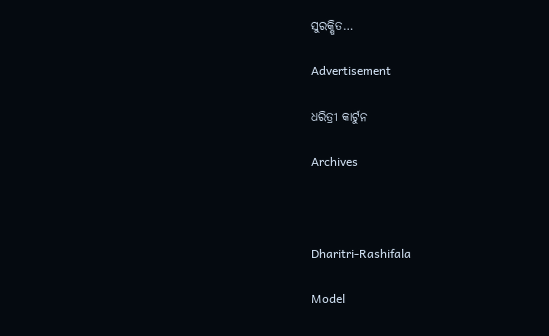ସୁରକ୍ଷିତ…

Advertisement

ଧରିତ୍ରୀ କାର୍ଟୁନ

Archives



Dharitri-Rashifala

Model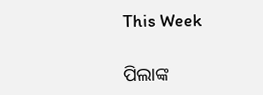This Week

ପିଲାଙ୍କ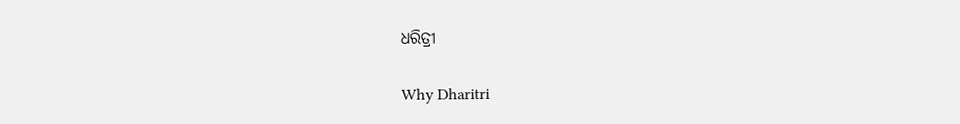ଧରିତ୍ରୀ

Why Dharitri